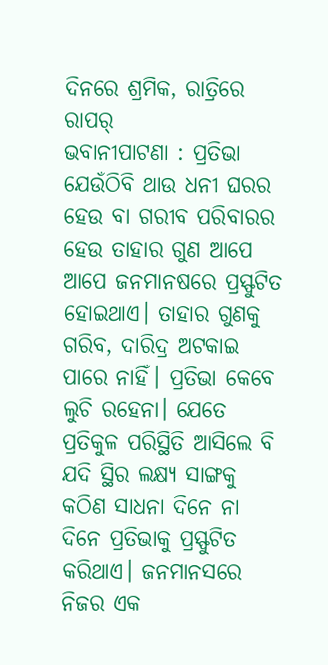ଦିନରେ ଶ୍ରମିକ, ରାତ୍ରିରେ ରାପର୍
ଭବାନୀପାଟଣା : ପ୍ରତିଭା ଯେଉଁଠିବି ଥାଉ ଧନୀ ଘରର ହେଉ ବା ଗରୀବ ପରିବାରର ହେଉ ତାହାର ଗୁଣ ଆପେ ଆପେ ଜନମାନଷରେ ପ୍ରସ୍ଫୁଟିତ ହୋଇଥାଏ। ତାହାର ଗୁଣକୁ ଗରିବ, ଦାରିଦ୍ର ଅଟକାଇ ପାରେ ନାହିଁ। ପ୍ରତିଭା କେବେ ଲୁଚି ରହେନା। ଯେତେ ପ୍ରତିକୁଳ ପରିସ୍ଥିତି ଆସିଲେ ବି ଯଦି ସ୍ଥିର ଲକ୍ଷ୍ୟ ସାଙ୍ଗକୁ କଠିଣ ସାଧନା ଦିନେ ନା ଦିନେ ପ୍ରତିଭାକୁ ପ୍ରସ୍ଫୁଟିତ କରିଥାଏ। ଜନମାନସରେ ନିଜର ଏକ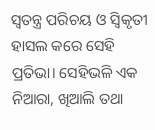ସ୍ୱତନ୍ତ୍ର ପରିଚୟ ଓ ସ୍ୱିକୃତୀ ହାସଲ କରେ ସେହି ପ୍ରତିଭା। ସେହିଭଳି ଏକ ନିଆରା, ଖିଆଲି ତଥା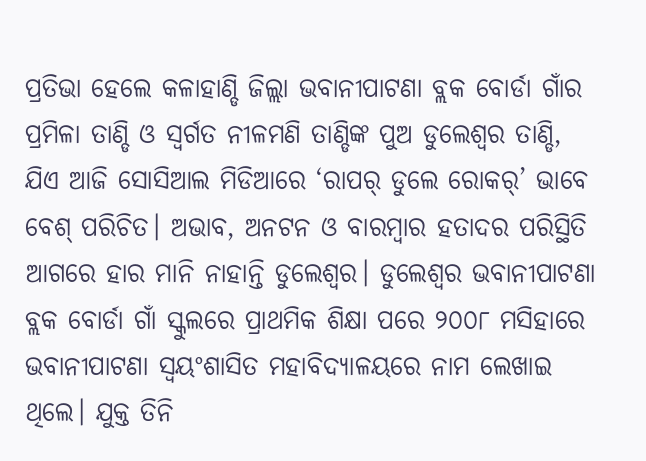ପ୍ରତିଭା ହେଲେ କଳାହାଣ୍ଡି ଜିଲ୍ଲା ଭବାନୀପାଟଣା ବ୍ଲକ ବୋର୍ଡା ଗାଁର ପ୍ରମିଳା ତାଣ୍ଡି ଓ ସ୍ୱର୍ଗତ ନୀଳମଣି ତାଣ୍ଡିଙ୍କ ପୁଅ ଡୁଲେଶ୍ୱର ତାଣ୍ଡି, ଯିଏ ଆଜି ସୋସିଆଲ ମିଡିଆରେ ‘ରାପର୍ ଡୁଲେ ରୋକର୍’ ଭାବେ ବେଶ୍ ପରିଚିତ। ଅଭାବ, ଅନଟନ ଓ ବାରମ୍ବାର ହତାଦର ପରିସ୍ଥିତି ଆଗରେ ହାର ମାନି ନାହାନ୍ତି ଡୁଲେଶ୍ୱର। ଡୁଲେଶ୍ୱର ଭବାନୀପାଟଣା ବ୍ଲକ ବୋର୍ଡା ଗାଁ ସ୍କୁଲରେ ପ୍ରାଥମିକ ଶିକ୍ଷା ପରେ ୨୦୦୮ ମସିହାରେ ଭବାନୀପାଟଣା ସ୍ୱୟଂଶାସିତ ମହାବିଦ୍ୟାଳୟରେ ନାମ ଲେଖାଇ ଥିଲେ। ଯୁକ୍ତ ତିନି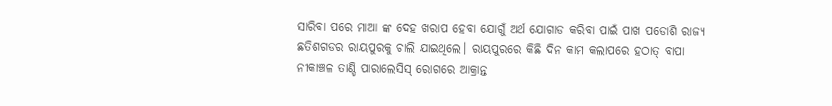ସାରିବା ପରେ ମାଆ ଙ୍କ ଦେହ ଖରାପ ହେବା ଯୋଗୁଁ ଅର୍ଥ ଯୋଗାଡ କରିବା ପାଇଁ ପାଖ ପଡୋଶି ରାଜ୍ୟ ଛତିଶଗଡର ରାୟପୁରକୁ ଚାଲି ଯାଇଥିଲେ। ରାୟପୁରରେ କିଛି ଦିନ କାମ କଲାପରେ ହଠାତ୍ ବାପା ନୀକାଞ୍ଚଳ ତାଣ୍ଡି ପାରାଲେସିସ୍ ରୋଗରେ ଆକ୍ରାନ୍ତ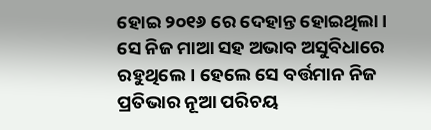ହୋଇ ୨୦୧୬ ରେ ଦେହାନ୍ତ ହୋଇଥିଲା। ସେ ନିଜ ମାଆ ସହ ଅଭାବ ଅସୁବିଧାରେ ରହୁଥିଲେ। ହେଲେ ସେ ବର୍ତ୍ତମାନ ନିଜ ପ୍ରତିଭାର ନୂଆ ପରିଚୟ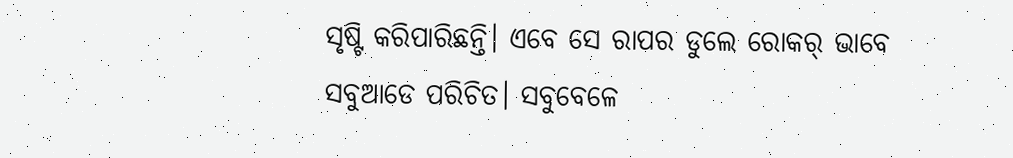ସୃଷ୍ଟି କରିପାରିଛନ୍ତି। ଏବେ ସେ ରାପର ଡୁଲେ ରୋକର୍ ଭାବେ ସବୁଆଡେ ପରିଚିତ। ସବୁବେଳେ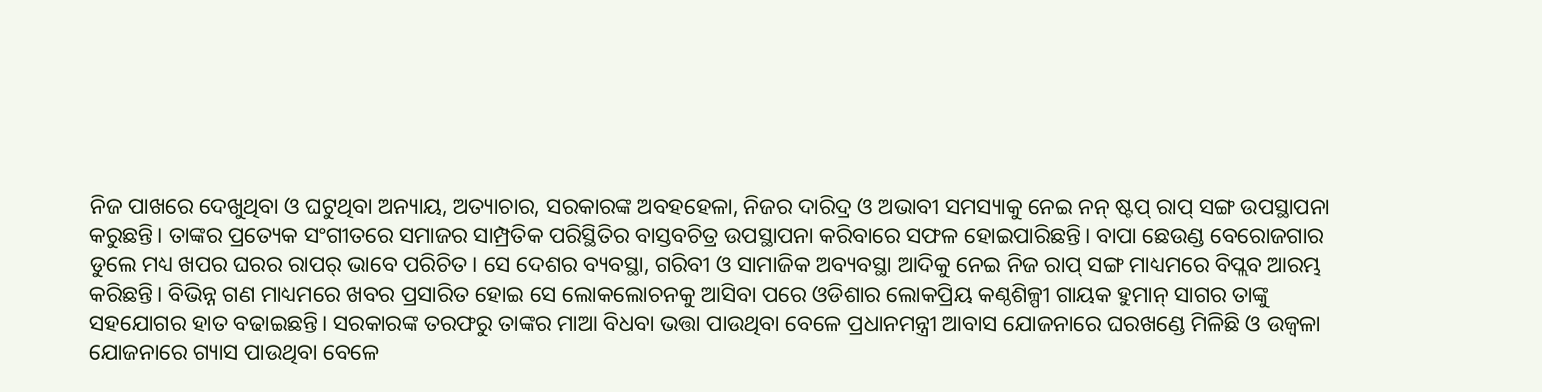ନିଜ ପାଖରେ ଦେଖୁଥିବା ଓ ଘଟୁଥିବା ଅନ୍ୟାୟ, ଅତ୍ୟାଚାର, ସରକାରଙ୍କ ଅବହହେଳା, ନିଜର ଦାରିଦ୍ର ଓ ଅଭାବୀ ସମସ୍ୟାକୁ ନେଇ ନନ୍ ଷ୍ଟପ୍ ରାପ୍ ସଙ୍ଗ ଉପସ୍ଥାପନା କରୁଛନ୍ତି। ତାଙ୍କର ପ୍ରତ୍ୟେକ ସଂଗୀତରେ ସମାଜର ସାମ୍ପ୍ରତିକ ପରିସ୍ଥିତିର ବାସ୍ତବଚିତ୍ର ଉପସ୍ଥାପନା କରିବାରେ ସଫଳ ହୋଇପାରିଛନ୍ତି। ବାପା ଛେଉଣ୍ଡ ବେରୋଜଗାର ଡୁଲେ ମଧ୍ୟ ଖପର ଘରର ରାପର୍ ଭାବେ ପରିଚିତ। ସେ ଦେଶର ବ୍ୟବସ୍ଥା, ଗରିବୀ ଓ ସାମାଜିକ ଅବ୍ୟବସ୍ଥା ଆଦିକୁ ନେଇ ନିଜ ରାପ୍ ସଙ୍ଗ ମାଧ୍ୟମରେ ବିପ୍ଲବ ଆରମ୍ଭ କରିଛନ୍ତି। ବିଭିନ୍ନ ଗଣ ମାଧ୍ୟମରେ ଖବର ପ୍ରସାରିତ ହୋଇ ସେ ଲୋକଲୋଚନକୁ ଆସିବା ପରେ ଓଡିଶାର ଲୋକପ୍ରିୟ କଣ୍ଠଶିଳ୍ପୀ ଗାୟକ ହୁମାନ୍ ସାଗର ତାଙ୍କୁ ସହଯୋଗର ହାତ ବଢାଇଛନ୍ତି। ସରକାରଙ୍କ ତରଫରୁ ତାଙ୍କର ମାଆ ବିଧବା ଭତ୍ତା ପାଉଥିବା ବେଳେ ପ୍ରଧାନମନ୍ତ୍ରୀ ଆବାସ ଯୋଜନାରେ ଘରଖଣ୍ଡେ ମିଳିଛି ଓ ଉଜ୍ୱଳା ଯୋଜନାରେ ଗ୍ୟାସ ପାଉଥିବା ବେଳେ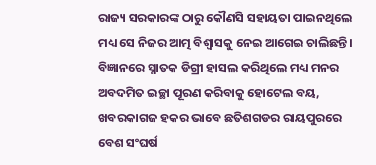ରାଜ୍ୟ ସରକାରଙ୍କ ଠାରୁ କୌଣସି ସହାୟତା ପାଇନଥିଲେ ମଧ୍ୟ ସେ ନିଜର ଆତ୍ମ ବିଶ୍ୱାସକୁ ନେଇ ଆଗେଇ ଚାଲିଛନ୍ତି। ବିଜ୍ଞାନରେ ସ୍ନାତକ ଡିଗ୍ରୀ ହାସଲ କରିଥିଲେ ମଧ୍ୟ ମନର ଅବଦମିତ ଇଚ୍ଛା ପୂରଣ କରିବାକୁ ହୋଟେଲ ବୟ, ଖବରକାଗଜ ହକର ଭାବେ ଛତିଶଗଡର ରାୟପୁରରେ ବେଶ ସଂଘର୍ଷ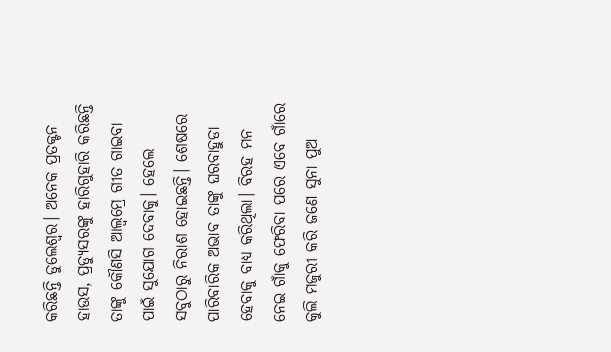କରିଛନ୍ତି ଡୁଲେଶ୍ୱର। ଅନେକ ପ୍ରତକ୍ଟନ ହାଉସ, ପ୍ରଡ୍ୟୁସରଙ୍କୁ ହାରିଗୁହାରି କରିଛନ୍ତି ତାଙ୍କୁ କୌଣସି ଆଲ୍ବମ୍ରେ ଗୀତ ଗାଇବା ପାଇଁ ସୁଯୋଗ ଦେବାକୁ। ହେଲେ ସବୁଠାରୁ ନିରାଶ ହୋଇଛନ୍ତି। ଶେଷରେ ପାରିବାରିକ ଅଭାବ ତାଙ୍କୁ ଘରବାହୁଡା ହେବାକୁ ବାଧ୍ୟ କରିଥିଲା। ବିରହ ମନ ନେଇ ଗାଁକୁ ଫେରିବା ପରେ ଏବେ ଗାଁରେ କୁଲି ମଜୁରୀ କରି ଜଣେ ସୁନା ପୁଅ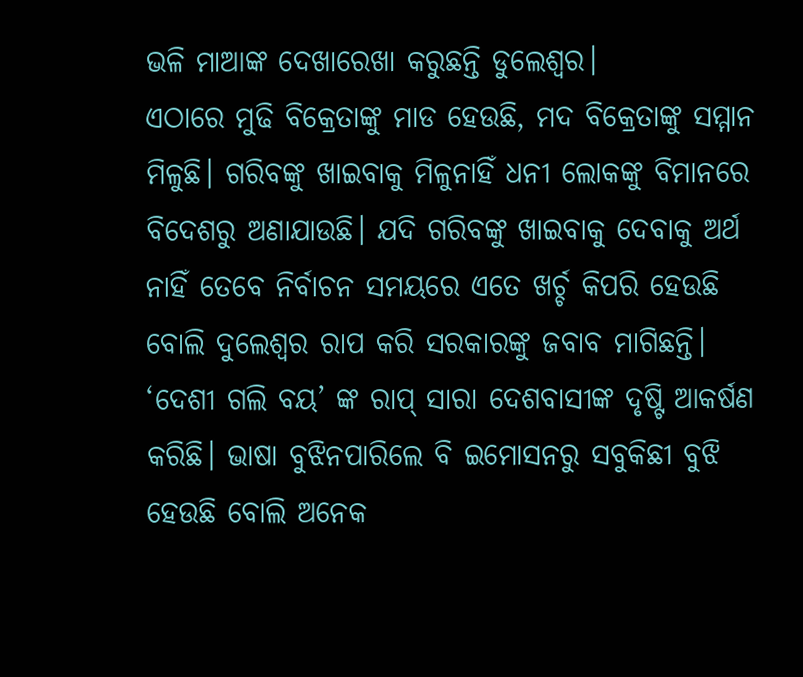ଭଳି ମାଆଙ୍କ ଦେଖାରେଖା କରୁଛନ୍ତି ଡୁଲେଶ୍ୱର।
ଏଠାରେ ମୁଢି ବିକ୍ରେତାଙ୍କୁ ମାଡ ହେଉଛି, ମଦ ବିକ୍ରେତାଙ୍କୁ ସମ୍ମାନ ମିଳୁଛି। ଗରିବଙ୍କୁ ଖାଇବାକୁ ମିଳୁନାହିଁ ଧନୀ ଲୋକଙ୍କୁ ବିମାନରେ ବିଦେଶରୁ ଅଣାଯାଉଛି। ଯଦି ଗରିବଙ୍କୁ ଖାଇବାକୁ ଦେବାକୁ ଅର୍ଥ ନାହିଁ ତେବେ ନିର୍ବାଚନ ସମୟରେ ଏତେ ଖର୍ଚ୍ଚ କିପରି ହେଉଛି ବୋଲି ଦୁଲେଶ୍ୱର ରାପ କରି ସରକାରଙ୍କୁ ଜବାବ ମାଗିଛନ୍ତି।
‘ଦେଶୀ ଗଲି ବୟ’ ଙ୍କ ରାପ୍ ସାରା ଦେଶବାସୀଙ୍କ ଦୃଷ୍ଟି ଆକର୍ଷଣ କରିଛି। ଭାଷା ବୁଝିନପାରିଲେ ବି ଇମୋସନରୁ ସବୁକିଛୀ ବୁଝି ହେଉଛି ବୋଲି ଅନେକ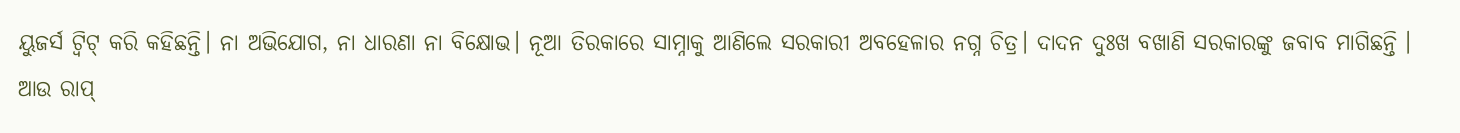ୟୁଜର୍ସ ଟ୍ୱିଟ୍ କରି କହିଛନ୍ତି। ନା ଅଭିଯୋଗ, ନା ଧାରଣା ନା ବିକ୍ଷୋଭ। ନୂଆ ତିରକାରେ ସାମ୍ନାକୁ ଆଣିଲେ ସରକାରୀ ଅବହେଳାର ନଗ୍ନ ଚିତ୍ର। ଦାଦନ ଦୁଃଖ ବଖାଣି ସରକାରଙ୍କୁ ଜବାବ ମାଗିଛନ୍ତି ।
ଆଉ ରାପ୍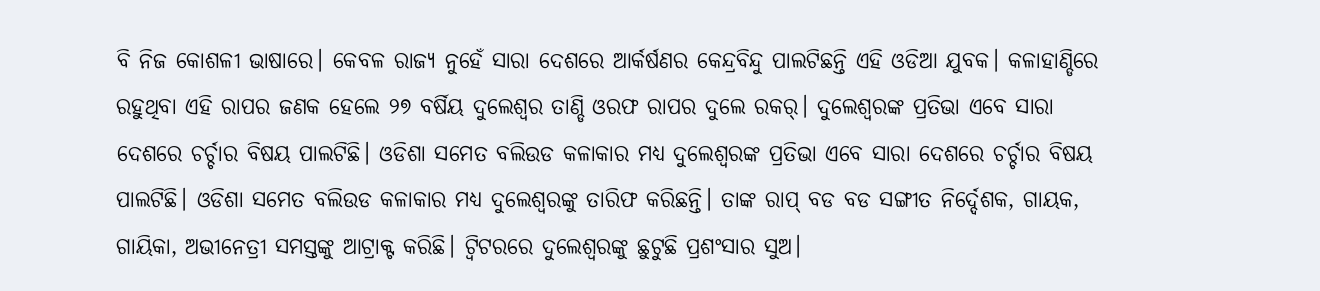ବି ନିଜ କୋଶଳୀ ଭାଷାରେ। କେବଳ ରାଜ୍ୟ ନୁହେଁ ସାରା ଦେଶରେ ଆର୍କର୍ଷଣର କେନ୍ଦ୍ରବିନ୍ଦୁ ପାଲଟିଛନ୍ତି ଏହି ଓଡିଆ ଯୁବକ। କଳାହାଣ୍ଡିରେ ରହୁଥିବା ଏହି ରାପର ଜଣକ ହେଲେ ୨୭ ବର୍ଷିୟ ଦୁଲେଶ୍ୱର ତାଣ୍ଡି ଓରଫ ରାପର ଦୁଲେ ରକର୍। ଦୁଲେଶ୍ୱରଙ୍କ ପ୍ରତିଭା ଏବେ ସାରା ଦେଶରେ ଚର୍ଚ୍ଚାର ବିଷୟ ପାଲଟିଛି। ଓଡିଶା ସମେତ ବଲିଉଡ କଳାକାର ମଧ୍ୟ ଦୁଲେଶ୍ୱରଙ୍କ ପ୍ରତିଭା ଏବେ ସାରା ଦେଶରେ ଚର୍ଚ୍ଚାର ବିଷୟ ପାଲଟିଛି। ଓଡିଶା ସମେତ ବଲିଉଡ କଳାକାର ମଧ୍ୟ ଦୁଲେଶ୍ୱରଙ୍କୁ ତାରିଫ କରିଛନ୍ତି। ତାଙ୍କ ରାପ୍ ବଡ ବଡ ସଙ୍ଗୀତ ନିର୍ଦ୍ଦେଶକ, ଗାୟକ, ଗାୟିକା, ଅଭୀନେତ୍ରୀ ସମସ୍ତଙ୍କୁ ଆଟ୍ରାକ୍ଟ କରିଛି। ଟ୍ୱିଟରରେ ଦୁଲେଶ୍ୱରଙ୍କୁ ଛୁଟୁଛି ପ୍ରଶଂସାର ସୁଅ।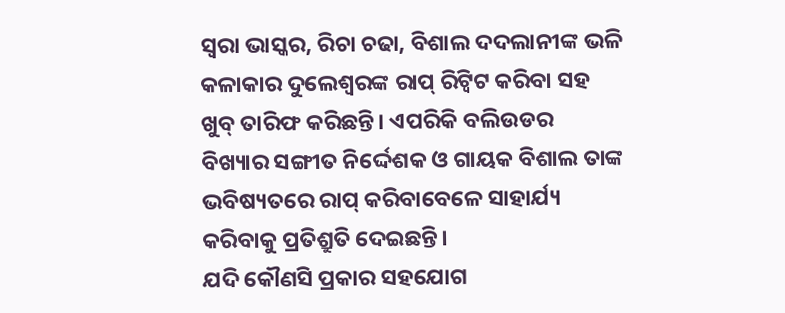ସ୍ୱରା ଭାସ୍କର, ରିଚା ଚଢା, ବିଶାଲ ଦଦଲାନୀଙ୍କ ଭଳି କଳାକାର ଦୁଲେଶ୍ୱରଙ୍କ ରାପ୍ ରିଟ୍ୱିଟ କରିବା ସହ ଖୁବ୍ ତାରିଫ କରିଛନ୍ତି। ଏପରିକି ବଲିଉଡର ବିଖ୍ୟାର ସଙ୍ଗୀତ ନିର୍ଦ୍ଦେଶକ ଓ ଗାୟକ ବିଶାଲ ତାଙ୍କ ଭବିଷ୍ୟତରେ ରାପ୍ କରିବାବେଳେ ସାହାର୍ଯ୍ୟ କରିବାକୁ ପ୍ରତିଶ୍ରୁତି ଦେଇଛନ୍ତି।
ଯଦି କୌଣସି ପ୍ରକାର ସହଯୋଗ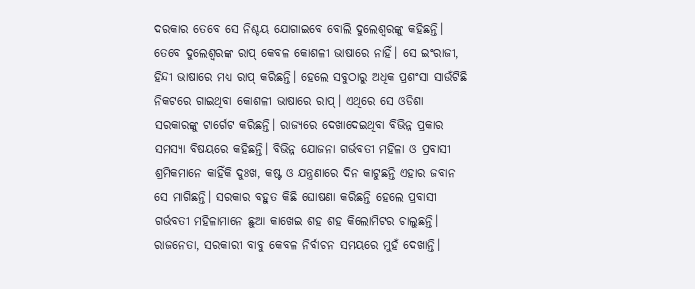ଦରକାର ତେବେ ସେ ନିଶ୍ଚୟ ଯୋଗାଇବେ ବୋଲି ଦୁଲେଶ୍ୱରଙ୍କୁ କହିଛନ୍ତି। ତେବେ ଦୁଲେଶ୍ୱରଙ୍କ ରାପ୍ କେବଳ କୋଶଳୀ ଭାଷାରେ ନାହିଁ। ସେ ଇଂରାଜୀ, ହିନ୍ଦୀ ଭାଷାରେ ମଧ୍ୟ ରାପ୍ କରିଛନ୍ତି। ହେଲେ ସବୁଠାରୁ ଅଧିକ ପ୍ରଶଂସା ସାଉଁଟିଛି ନିକଟରେ ଗାଇଥିବା କୋଶଳୀ ଭାଷାରେ ରାପ୍। ଏଥିରେ ସେ ଓଡିଶା ସରକାରଙ୍କୁ ଟାର୍ଗେଟ କରିଛନ୍ତି। ରାଜ୍ୟରେ ଦେଖାଦେଇଥିବା ବିଭିନ୍ନ ପ୍ରକାର ସମସ୍ୟା ବିଷୟରେ କହିଛନ୍ତି। ବିଭିନ୍ନ ଯୋଜନା ଗର୍ଭବତୀ ମହିଳା ଓ ପ୍ରବାସୀ ଶ୍ରମିକମାନେ କାହିଁକି ଦୁଃଖ, କଷ୍ଟ ଓ ଯନ୍ତ୍ରଣାରେ ଦିନ କାଟୁଛନ୍ତି ଏହାର ଜବାନ ସେ ମାଗିଛନ୍ତି। ସରକାର ବହୁତ କିଛି ଘୋଷଣା କରିଛନ୍ତି ହେଲେ ପ୍ରବାସୀ ଗର୍ଭବତୀ ମହିଳାମାନେ ଛୁଆ କାଖେଇ ଶହ ଶହ କିଲୋମିଟର ଚାଲୁଛନ୍ତି। ରାଜନେତା, ସରକାରୀ ବାବୁ କେବଳ ନିର୍ବାଚନ ସମୟରେ ମୁହଁ ଦେଖାନ୍ତି।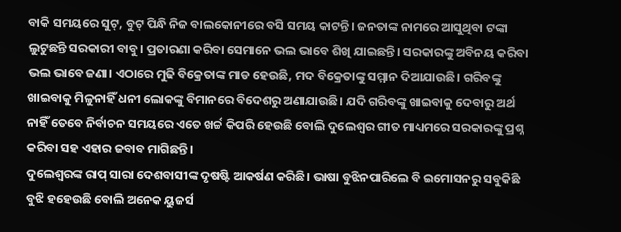ବାକି ସମୟରେ ସୁଟ୍, ବୁଟ୍ ପିନ୍ଧି ନିଜ ବାଲକୋନୀରେ ବସି ସମୟ କାଟନ୍ତି। ଜନତାଙ୍କ ନାମରେ ଆସୁଥିବା ଟଙ୍କା ଲୁଟୁଛନ୍ତି ସରକାରୀ ବାବୁ। ପ୍ରତାରଣା କରିବା ସେମାନେ ଭଲ ଭାବେ ଶିଖି ଯାଇଛନ୍ତି। ସରକାରଙ୍କୁ ଅବିନୟ କରିବା ଭଲ ଭାବେ ଜଣା। ଏଠାରେ ମୁଢି ବିକ୍ରେତାଙ୍କ ମାଡ ହେଉଛି, ମଦ ବିକ୍ରେତାଙ୍କୁ ସମ୍ମାନ ଦିଆଯାଉଛି। ଗରିବଙ୍କୁ ଖାଇବାକୁ ମିଳୁନାହିଁ ଧନୀ ଲୋକଙ୍କୁ ବିମାନରେ ବିଦେଶରୁ ଅଣାଯାଉଛି। ଯଦି ଗରିବଙ୍କୁ ଖାଇବାକୁ ଦେବାରୁ ଅର୍ଥ ନାହିଁ ତେବେ ନିର୍ବାଚନ ସମୟରେ ଏତେ ଖର୍ଚ୍ଚ କିପରି ହେଉଛି ବୋଲି ଦୁଲେଶ୍ୱର ଗୀତ ମାଧ୍ୟମରେ ସରକାରଙ୍କୁ ପ୍ରଶ୍ନ କରିବା ସହ ଏହାର ଜବାବ ମାଗିଛନ୍ତି।
ଦୁଲେଶ୍ୱରଙ୍କ ରାପ୍ ସାରା ଦେଶବାସୀଙ୍କ ଦୃଷଷ୍ଟି ଆକର୍ଷଣ କରିଛି। ଭାଷା ବୁଝିନପାରିଲେ ବି ଇମୋସନରୁ ସବୁକିଛି ବୁଝି ହହେଉଛି ବୋଲି ଅନେକ ୟୁଜର୍ସ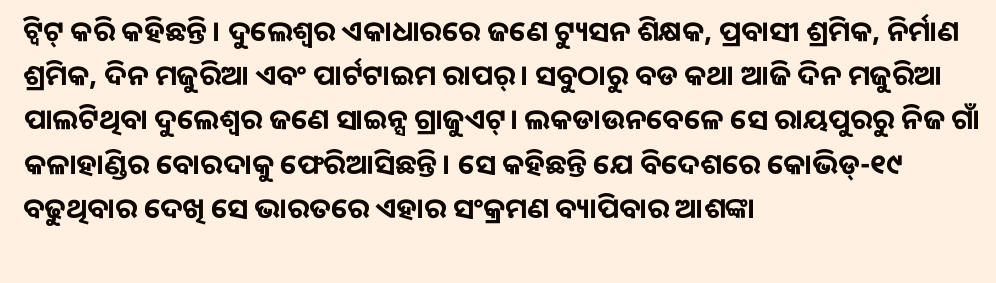ଟ୍ୱିଟ୍ କରି କହିଛନ୍ତି। ଦୁଲେଶ୍ୱର ଏକାଧାରରେ ଜଣେ ଟ୍ୟୁସନ ଶିକ୍ଷକ, ପ୍ରବାସୀ ଶ୍ରମିକ, ନିର୍ମାଣ ଶ୍ରମିକ, ଦିନ ମଜୁରିଆ ଏବଂ ପାର୍ଟଟାଇମ ରାପର୍। ସବୁଠାରୁ ବଡ କଥା ଆଜି ଦିନ ମଜୁରିଆ ପାଲଟିଥିବା ଦୁଲେଶ୍ୱର ଜଣେ ସାଇନ୍ସ ଗ୍ରାଜୁଏଟ୍। ଲକଡାଉନବେଳେ ସେ ରାୟପୁରରୁ ନିଜ ଗାଁ କଳାହାଣ୍ଡିର ବୋରଦାକୁ ଫେରିଆସିଛନ୍ତି। ସେ କହିଛନ୍ତି ଯେ ବିଦେଶରେ କୋଭିଡ୍-୧୯ ବଢୁଥିବାର ଦେଖି ସେ ଭାରତରେ ଏହାର ସଂକ୍ରମଣ ବ୍ୟାପିବାର ଆଶଙ୍କା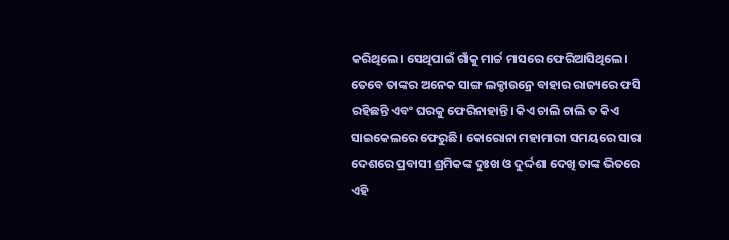କରିଥିଲେ। ସେଥିପାଇଁ ଗାଁକୁ ମାର୍ଚ୍ଚ ମାସରେ ଫେରିଆସିଥିଲେ। ତେବେ ତାଙ୍କର ଅନେକ ସାଙ୍ଗ ଲକ୍ଡାଉନ୍ରେ ବାହାର ରାଜ୍ୟରେ ଫସି ରହିଛନ୍ତି ଏବଂ ଘରକୁ ଫେରିନାହାନ୍ତି। କିଏ ଚାଲି ଚାଲି ତ କିଏ ସାଇକେଲରେ ଫେରୁଛି। କୋରୋନା ମହାମାରୀ ସମୟରେ ସାରା ଦେଶରେ ପ୍ରବାସୀ ଶ୍ରମିକଙ୍କ ଦୁଃଖ ଓ ଦୁର୍ଦ୍ଦଶା ଦେଖି ତାଙ୍କ ଭିତରେ ଏହି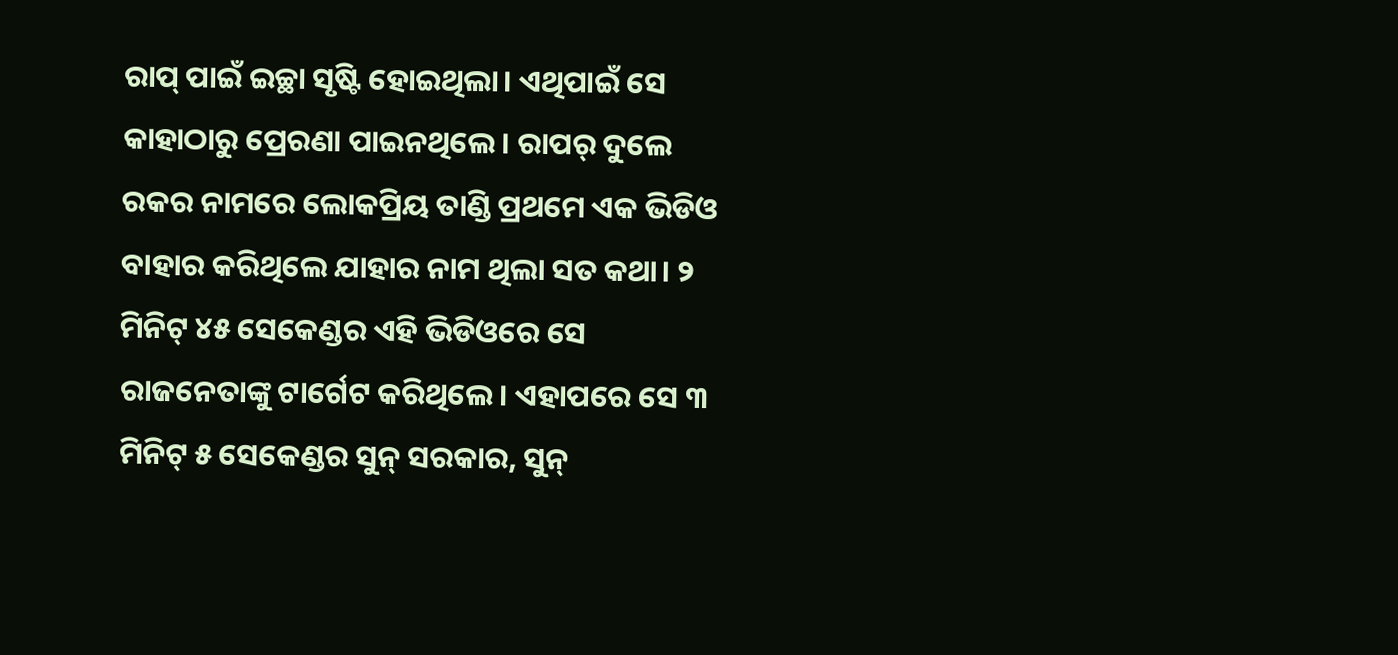ରାପ୍ ପାଇଁ ଇଚ୍ଛା ସୃଷ୍ଟି ହୋଇଥିଲା। ଏଥିପାଇଁ ସେ କାହାଠାରୁ ପ୍ରେରଣା ପାଇନଥିଲେ। ରାପର୍ ଦୁଲେ ରକର ନାମରେ ଲୋକପ୍ରିୟ ତାଣ୍ଡି ପ୍ରଥମେ ଏକ ଭିଡିଓ ବାହାର କରିଥିଲେ ଯାହାର ନାମ ଥିଲା ସତ କଥା। ୨ ମିନିଟ୍ ୪୫ ସେକେଣ୍ଡର ଏହି ଭିଡିଓରେ ସେ ରାଜନେତାଙ୍କୁ ଟାର୍ଗେଟ କରିଥିଲେ। ଏହାପରେ ସେ ୩ ମିନିଟ୍ ୫ ସେକେଣ୍ଡର ସୁନ୍ ସରକାର, ସୁନ୍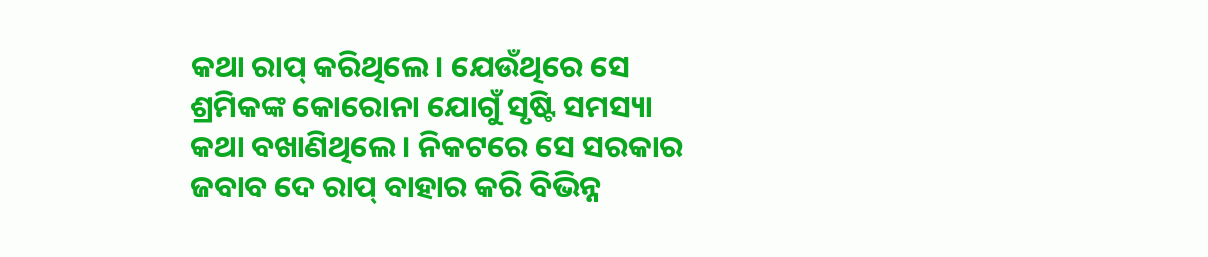କଥା ରାପ୍ କରିଥିଲେ। ଯେଉଁଥିରେ ସେ ଶ୍ରମିକଙ୍କ କୋରୋନା ଯୋଗୁଁ ସୃଷ୍ଟି ସମସ୍ୟା କଥା ବଖାଣିଥିଲେ। ନିକଟରେ ସେ ସରକାର ଜବାବ ଦେ ରାପ୍ ବାହାର କରି ବିଭିନ୍ନ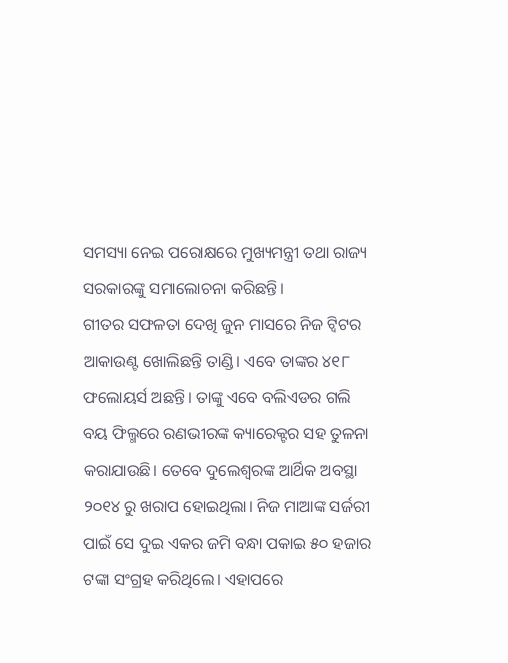ସମସ୍ୟା ନେଇ ପରୋକ୍ଷରେ ମୁଖ୍ୟମନ୍ତ୍ରୀ ତଥା ରାଜ୍ୟ ସରକାରଙ୍କୁ ସମାଲୋଚନା କରିଛନ୍ତି।
ଗୀତର ସଫଳତା ଦେଖି ଜୁନ ମାସରେ ନିଜ ଟ୍ୱିଟର ଆକାଉଣ୍ଟ ଖୋଲିଛନ୍ତି ତାଣ୍ଡି। ଏବେ ତାଙ୍କର ୪୧୮ ଫଲୋୟର୍ସ ଅଛନ୍ତି। ତାଙ୍କୁ ଏବେ ବଲିଏଡର ଗଲି ବୟ ଫିଲ୍ମରେ ରଣଭୀରଙ୍କ କ୍ୟାରେକ୍ଟର ସହ ତୁଳନା କରାଯାଉଛି। ତେବେ ଦୁଲେଶ୍ୱରଙ୍କ ଆର୍ଥିକ ଅବସ୍ଥା ୨୦୧୪ ରୁ ଖରାପ ହୋଇଥିଲା। ନିଜ ମାଆଙ୍କ ସର୍ଜରୀ ପାଇଁ ସେ ଦୁଇ ଏକର ଜମି ବନ୍ଧା ପକାଇ ୫୦ ହଜାର ଟଙ୍କା ସଂଗ୍ରହ କରିଥିଲେ। ଏହାପରେ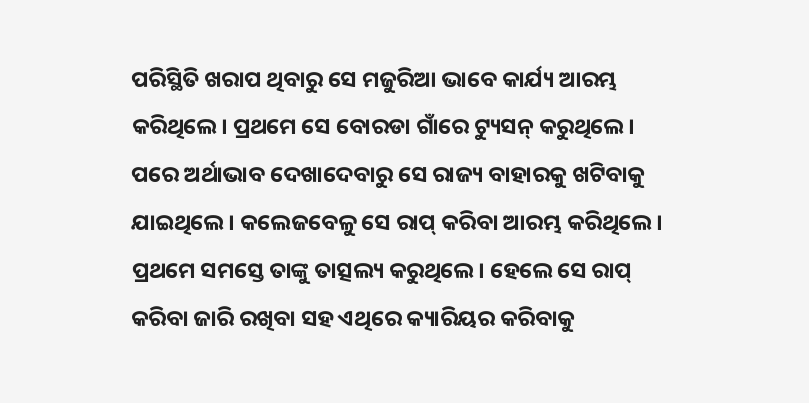ପରିସ୍ଥିତି ଖରାପ ଥିବାରୁ ସେ ମଜୁରିଆ ଭାବେ କାର୍ଯ୍ୟ ଆରମ୍ଭ କରିଥିଲେ। ପ୍ରଥମେ ସେ ବୋରଡା ଗାଁରେ ଟ୍ୟୁସନ୍ କରୁଥିଲେ। ପରେ ଅର୍ଥାଭାବ ଦେଖାଦେବାରୁ ସେ ରାଜ୍ୟ ବାହାରକୁ ଖଟିବାକୁ ଯାଇଥିଲେ। କଲେଜବେଳୁ ସେ ରାପ୍ କରିବା ଆରମ୍ଭ କରିଥିଲେ। ପ୍ରଥମେ ସମସ୍ତେ ତାଙ୍କୁ ତାତ୍ସଲ୍ୟ କରୁଥିଲେ। ହେଲେ ସେ ରାପ୍ କରିବା ଜାରି ରଖିବା ସହ ଏଥିରେ କ୍ୟାରିୟର କରିବାକୁ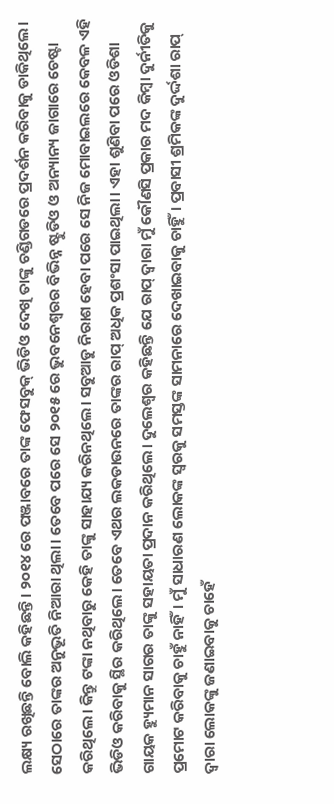ଲକ୍ଷ୍ୟ ରଖିଛନ୍ତି ବୋଲି କହିଛନ୍ତି। ୨୦୧୪ ରେ ପଞ୍ଜାବରେ ତାଙ୍କ ଫେସବୁକ୍ ଭିଡିଓ ଦେଖି ତାଙ୍କୁ ଚଣ୍ଡିଗଡରେ ପ୍ରଦର୍ଶନ କରିବାକୁ ଡାକିଥିଲେ। ସେଠାରେ ତାଙ୍କର ଅନୁଭୂତି ନିଆରା ଥିଲା। ତେବେ ପରେ ସେ ୨୦୧୫ ରେ ଭୁବନେଶ୍ୱରର ବିଭିନ୍ନ ଷ୍ଟୁଡିଓ ଓ ଅନ୍ୟାନ୍ୟ ଜାଗାରେ ଚେଷ୍ଟା କରିଥିଲେ। କିନ୍ତୁ ଟଙ୍କା ନଥିବାରୁ କେହି ତାଙ୍କୁ ସାହାଯ୍ୟ କରିନଥିଲେ। ସବୁଆଡୁ ନିରାଶ ହେବା ପରେ ସେ ନିଜ ମୋବାଇଲରେ କେବଳ ଏହି ଭିଡିଓ କରିବାକୁ ସ୍ଥିର କରିଥିଲେ। ତେବେ ଏଥର ଲକଡାଉନରେ ତାଙ୍କର ରାପ୍ ଅଧିକ ପ୍ରଶଂସା ପାଇଥିଲା। ଏହା ଶୁଣିବା ପରେ ଓଡିଶା ଗାୟକ ହ୍ୟୁମାନ ସାଗର ତାଙ୍କୁ ସହାୟତା ପ୍ରଦାନ କରିଥିଲେ। ଦୁଲେଶ୍ୱର କହିଛନ୍ତି ଯେ ରାପ୍ ଦ୍ୱାରା ମୁଁ କୌଣସି ପ୍ରକାର ମଦ କିମ୍ବା ଦୁର୍ନୀତିକୁ ପ୍ରମୋଟ କରିବାକୁ ଚାହୁଁ ନାହିଁ। ମୁଁ ସାଧାରଣ ଲୋକଙ୍କ ସ୍ୱରକୁ ସମସ୍ତଙ୍କ ସାମନାରେ ଦେଖାଇବାକୁ ଚାହୁିଁ। ପ୍ରବାସୀ ଶ୍ରମିକଙ୍କ ଦୁର୍ଦ୍ଦଶା ରାପ୍ ଦ୍ୱାରା ଲୋକଙ୍କୁ ଜଣାଇବାକୁ ଚାହେଁ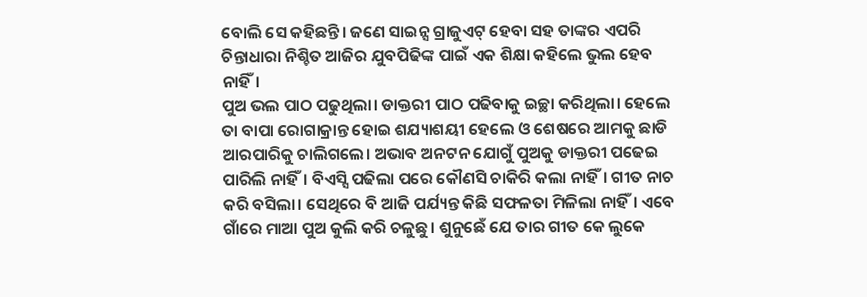ବୋଲି ସେ କହିଛନ୍ତି। ଜଣେ ସାଇନ୍ସ ଗ୍ରାଜୁଏଟ୍ ହେବା ସହ ତାଙ୍କର ଏପରି ଚିନ୍ତାଧାରା ନିଶ୍ଚିତ ଆଜିର ଯୁବପିଢିଙ୍କ ପାଇଁ ଏକ ଶିକ୍ଷା କହିଲେ ଭୁଲ ହେବ ନାହିଁ।
ପୁଅ ଭଲ ପାଠ ପଢୁଥିଲା। ଡାକ୍ତରୀ ପାଠ ପଢିବାକୁ ଇଚ୍ଛା କରିଥିଲା। ହେଲେ ତା ବାପା ରୋଗାକ୍ରାନ୍ତ ହୋଇ ଶଯ୍ୟାଶୟୀ ହେଲେ ଓ ଶେଷରେ ଆମକୁ ଛାଡି ଆରପାରିକୁ ଚାଲିଗଲେ। ଅଭାବ ଅନଟନ ଯୋଗୁଁ ପୁଅକୁ ଡାକ୍ତରୀ ପଢେଇ ପାରିଲି ନାହିଁ। ବିଏସ୍ସି ପଢିଲା ପରେ କୌଣସି ଚାକିରି କଲା ନାହିଁ। ଗୀତ ନାଚ କରି ବସିଲା। ସେଥିରେ ବି ଆଜି ପର୍ଯ୍ୟନ୍ତ କିଛି ସଫଳତା ମିଳିଲା ନାହିଁ। ଏବେ ଗାଁରେ ମାଆ ପୁଅ କୁଲି କରି ଚଳୁଛୁ। ଶୁନୁଛେଁ ଯେ ତାର ଗୀତ କେ ଲୁକେ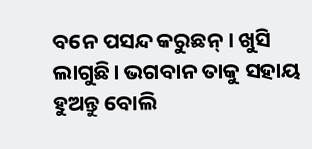ବନେ ପସନ୍ଦ କରୁଛନ୍। ଖୁସି ଲାଗୁଛି। ଭଗବାନ ତାକୁ ସହାୟ ହୁଅନ୍ତୁ ବୋଲି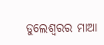ଡୁଲେଶ୍ୱରର ମାଆ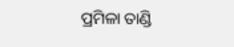ପ୍ରମିଳା ତାଣ୍ଡି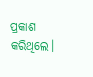ପ୍ରକାଶ କରିଥିଲେ।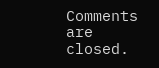Comments are closed.